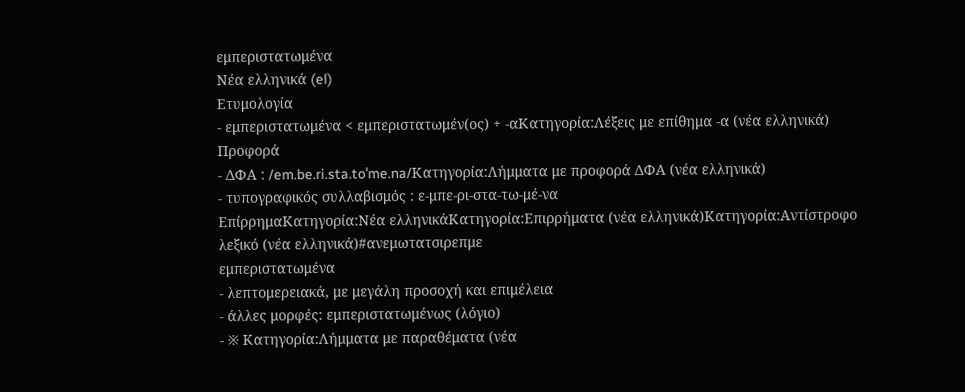εμπεριστατωμένα
Νέα ελληνικά (el)
Ετυμολογία
- εμπεριστατωμένα < εμπεριστατωμέν(ος) + -αΚατηγορία:Λέξεις με επίθημα -α (νέα ελληνικά)
Προφορά
- ΔΦΑ : /em.be.ri.sta.toˈme.na/Κατηγορία:Λήμματα με προφορά ΔΦΑ (νέα ελληνικά)
- τυπογραφικός συλλαβισμός : ε‐μπε‐ρι‐στα‐τω‐μέ‐να
ΕπίρρημαΚατηγορία:Νέα ελληνικάΚατηγορία:Επιρρήματα (νέα ελληνικά)Κατηγορία:Αντίστροφο λεξικό (νέα ελληνικά)#ανεμωτατσιρεπμε
εμπεριστατωμένα
- λεπτομερειακά, με μεγάλη προσοχή και επιμέλεια
- άλλες μορφές: εμπεριστατωμένως (λόγιο)
- ※ Κατηγορία:Λήμματα με παραθέματα (νέα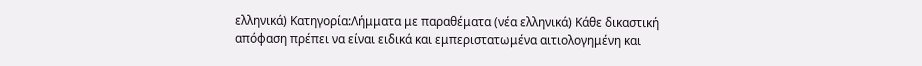ελληνικά) Κατηγορία:Λήμματα με παραθέματα (νέα ελληνικά) Κάθε δικαστική απόφαση πρέπει να είναι ειδικά και εμπεριστατωμένα αιτιολογημένη και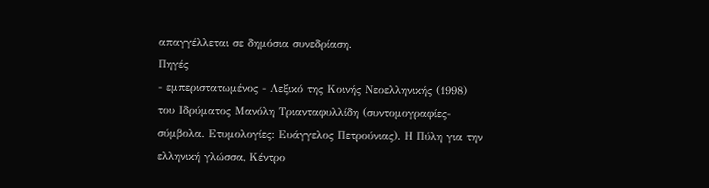απαγγέλλεται σε δημόσια συνεδρίαση.
Πηγές
- εμπεριστατωμένος - Λεξικό της Κοινής Νεοελληνικής (1998) του Ιδρύματος Μανόλη Τριανταφυλλίδη (συντομογραφίες-σύμβολα. Ετυμολογίες: Ευάγγελος Πετρούνιας). Η Πύλη για την ελληνική γλώσσα, Κέντρο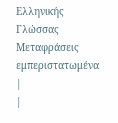Ελληνικής Γλώσσας
Μεταφράσεις
εμπεριστατωμένα
|
|